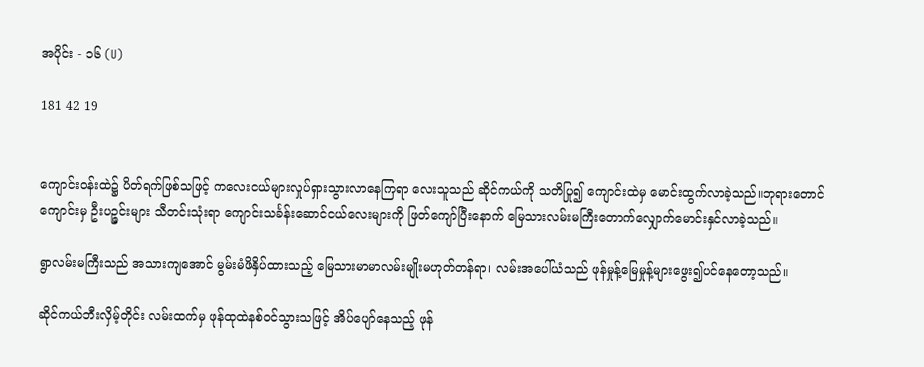အပိုင်း - ၁၆ (U)

181 42 19


ကျောင်းဝန်းထဲ၌ ပိတ်ရက်ဖြစ်သဖြင့် ကလေးငယ်များလှုပ်ရှားသွားလာနေကြရာ လေးသူသည် ဆိုင်ကယ်ကို သတိပြု၍ ကျောင်းထဲမှ မောင်းထွက်လာခဲ့သည်။ဘုရားတောင်ကျောင်းမှ ဦးပဉ္ဇင်းများ သီတင်းသုံးရာ ကျောင်းသင်္ခန်းဆောင်ငယ်လေးများကို ဖြတ်ကျော်ပြီးနောက် မြေသားလမ်းမကြီးတောက်လျှောက်မောင်းနှင်လာခဲ့သည်။

ရွာလမ်းမကြီးသည် အသားကျအောင် မွမ်းမံဖိနှိပ်ထားသည့် မြေသားမာမာလမ်းမျိုးမဟုတ်တန်ရာ၊ လမ်းအပေါ်ယံသည် ဖုန်မှုန့်မြေမှုန့်များဖွေး၍ပင်နေတော့သည်။

ဆိုင်ကယ်ဘီးလှိမ့်တိုင်း လမ်းထက်မှ ဖုန်ထုထဲနစ်ဝင်သွားသဖြင့် အိပ်ပျော်နေသည့် ဖုန်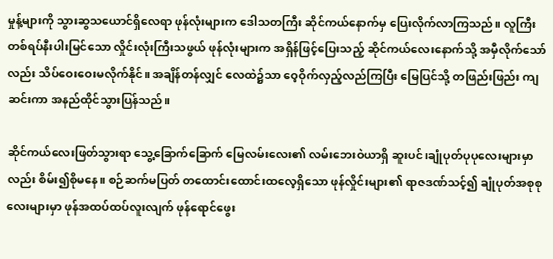မှုန့်များကို သွားဆွသယောင်ရှိလေရာ ဖုန်လုံးများက ဒေါသတကြီး ဆိုင်ကယ်နောက်မှ ပြေးလိုက်လာကြသည်။ လူကြီးတစ်ရပ်နီးပါးမြင်သော လှိုင်းလုံးကြီးသဖွယ် ဖုန်လုံးများက အရှိန်ဖြင့်ပြေးသည့် ဆိုင်ကယ်လေးနောက်သို့ အမှီလိုက်သော်လည်း သိပ်ဝေးဝေးမလိုက်နိုင်။ အချိန်တန်လျှင် လေထဲ၌သာ ဝေ့ဝိုက်လှည့်လည်ကြပြီး မြေပြင်သို့ တဖြည်းဖြည်း ကျဆင်းကာ အနည်ထိုင်သွားပြန်သည်။

ဆိုင်ကယ်လေးဖြတ်သွားရာ သွေ့ခြောက်ခြောက် မြေလမ်းလေး၏ လမ်းဘေးဝဲယာရှိ ဆူးပင်၊ချုံပုတ်ပုပုလေးများမှာလည်း စိမ်း၍စိုမနေ။ စဉ်ဆက်မပြတ် တထောင်းထောင်းထလေ့ရှိသော ဖုန်လှိုင်းများ၏ ရာဇဒဏ်သင့်၍ ချုံပုတ်အစုစုလေးများမှာ ဖုန်အထပ်ထပ်လူးလျက် ဖုန်ရောင်ဖွေး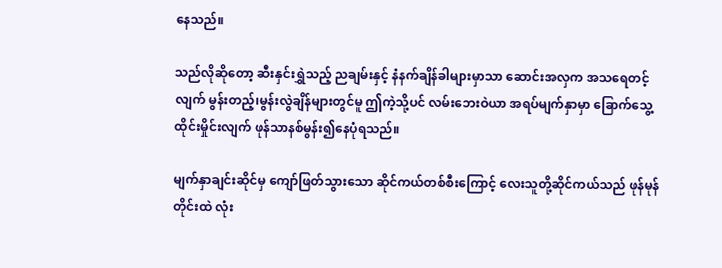နေသည်။

သည်လိုဆိုတော့ ဆီးနှင်းရွှဲသည့် ညချမ်းနှင့် နံနက်ချိန်ခါများမှာသာ ဆောင်းအလှက အသရေတင့်လျက် မွန်းတည့်၊မွန်းလွဲချိန်များတွင်မူ ဤကဲ့သို့ပင် လမ်းဘေးဝဲယာ အရပ်မျက်နှာမှာ ခြောက်သွေ့ထိုင်းမှိုင်းလျက် ဖုန်သာနစ်မွန်း၍နေပုံရသည်။

မျက်နှာချင်းဆိုင်မှ ကျော်ဖြတ်သွားသော ဆိုင်ကယ်တစ်စီးကြောင့် လေးသူတို့ဆိုင်ကယ်သည် ဖုန်မုန်တိုင်းထဲ လုံး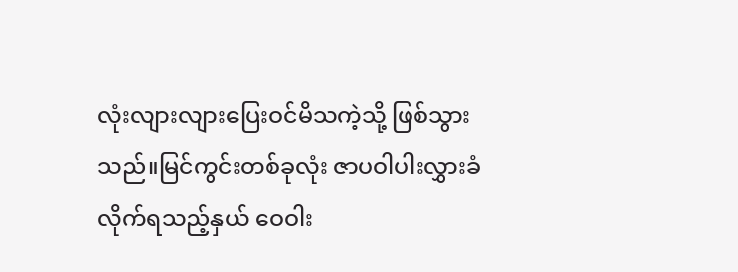လုံးလျားလျားပြေးဝင်မိသကဲ့သို့ ဖြစ်သွားသည်။မြင်ကွင်းတစ်ခုလုံး ဇာပဝါပါးလွှားခံလိုက်ရသည့်နှယ် ဝေဝါး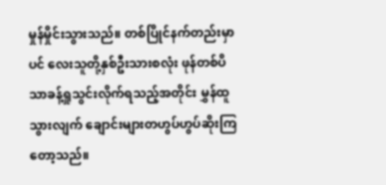မှုန်မှိုင်းသွားသည်။ တစ်ပြိုင်နက်တည်းမှာပင် လေးသူတို့နှစ်ဦးသားစလုံး ဖုန်တစ်ပိသာခန့်ရှုသွင်းလိုက်ရသည့်အတိုင်း မွှန်ထူသွားလျက် ချောင်းများတဟွပ်ဟွပ်ဆိုးကြတော့သည်။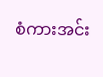စံကားအင်း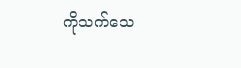ကိုသက်သေ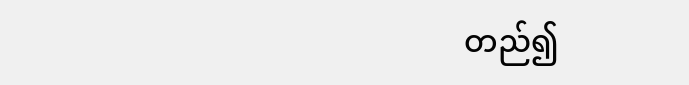တည်၍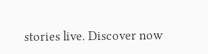stories live. Discover now